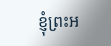ខ្ញុំព្រះអ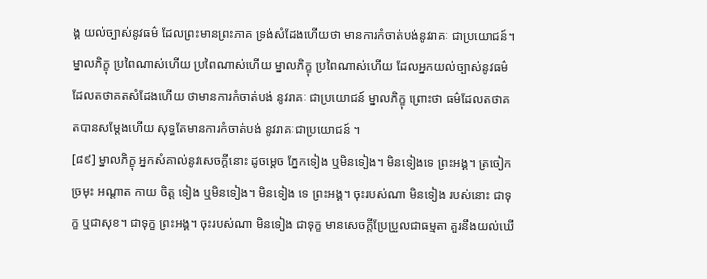ង្គ យល់ច្បាស់នូវធម៌ ដែលព្រះមានព្រះភាគ ទ្រង់សំដែងហើយថា មានការកំចាត់បង់នូវរាគៈ ជាប្រយោជន៍។ ម្នាលភិក្ខុ ប្រពៃណាស់ហើយ ប្រពៃណាស់ហើយ ម្នាលភិក្ខុ ប្រពៃណាស់ហើយ ដែលអ្នកយល់ច្បាស់នូវធម៌ ដែលតថាគតសំដែងហើយ ថាមានការកំចាត់បង់ នូវរាគៈ ជាប្រយោជន៍ ម្នាលភិក្ខុ ព្រោះថា ធម៌ដែលតថាគតបានសម្តែងហើយ សុទ្ធតែមានការកំចាត់បង់ នូវរាគៈជាប្រយោជន៍ ។
[៨៩] ម្នាលភិក្ខុ អ្នកសំគាល់នូវសេចក្តីនោះ ដូចម្តេច ភ្នែកទៀង ឬមិនទៀង។ មិនទៀងទេ ព្រះអង្គ។ ត្រចៀក ច្រមុះ អណ្តាត កាយ ចិត្ត ទៀង ឬមិនទៀង។ មិនទៀង ទេ ព្រះអង្គ។ ចុះរបស់ណា មិនទៀង របស់នោះ ជាទុក្ខ ឬជាសុខ។ ជាទុក្ខ ព្រះអង្គ។ ចុះរបស់ណា មិនទៀង ជាទុក្ខ មានសេចក្តីប្រែប្រួលជាធម្មតា គួរនឹងយល់ឃើ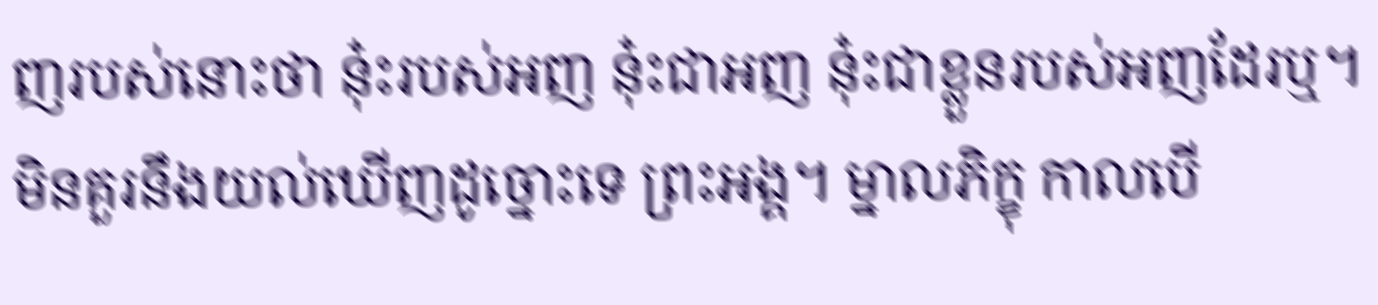ញរបស់នោះថា នុ៎ះរបស់អញ នុ៎ះជាអញ នុ៎ះជាខ្លួនរបស់អញដែរឬ។ មិនគួរនឹងយល់ឃើញដូច្នោះទេ ព្រះអង្គ។ ម្នាលភិក្ខុ កាលបើ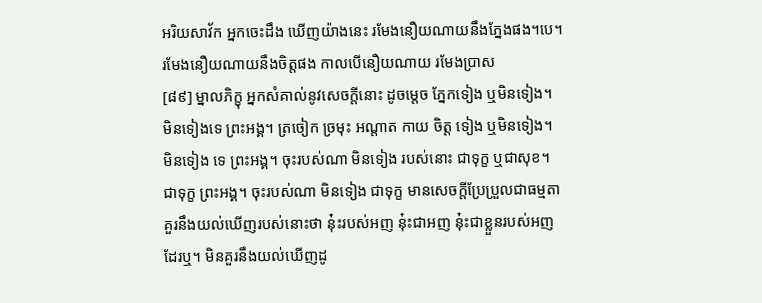អរិយសាវ័ក អ្នកចេះដឹង ឃើញយ៉ាងនេះ រមែងនឿយណាយនឹងភ្នែងផង។បេ។ រមែងនឿយណាយនឹងចិត្តផង កាលបើនឿយណាយ រមែងប្រាស
[៨៩] ម្នាលភិក្ខុ អ្នកសំគាល់នូវសេចក្តីនោះ ដូចម្តេច ភ្នែកទៀង ឬមិនទៀង។ មិនទៀងទេ ព្រះអង្គ។ ត្រចៀក ច្រមុះ អណ្តាត កាយ ចិត្ត ទៀង ឬមិនទៀង។ មិនទៀង ទេ ព្រះអង្គ។ ចុះរបស់ណា មិនទៀង របស់នោះ ជាទុក្ខ ឬជាសុខ។ ជាទុក្ខ ព្រះអង្គ។ ចុះរបស់ណា មិនទៀង ជាទុក្ខ មានសេចក្តីប្រែប្រួលជាធម្មតា គួរនឹងយល់ឃើញរបស់នោះថា នុ៎ះរបស់អញ នុ៎ះជាអញ នុ៎ះជាខ្លួនរបស់អញដែរឬ។ មិនគួរនឹងយល់ឃើញដូ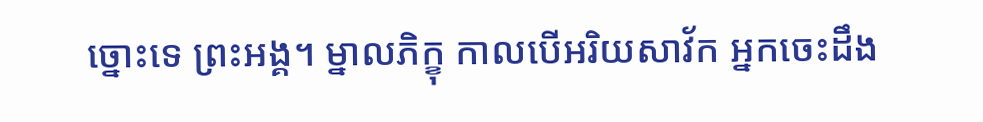ច្នោះទេ ព្រះអង្គ។ ម្នាលភិក្ខុ កាលបើអរិយសាវ័ក អ្នកចេះដឹង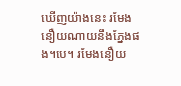ឃើញយ៉ាងនេះ រមែងនឿយណាយនឹងភ្នែងផង។បេ។ រមែងនឿយ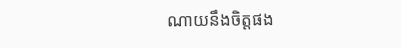ណាយនឹងចិត្តផង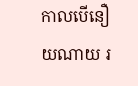កាលបើនឿយណាយ រ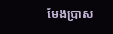មែងប្រាស